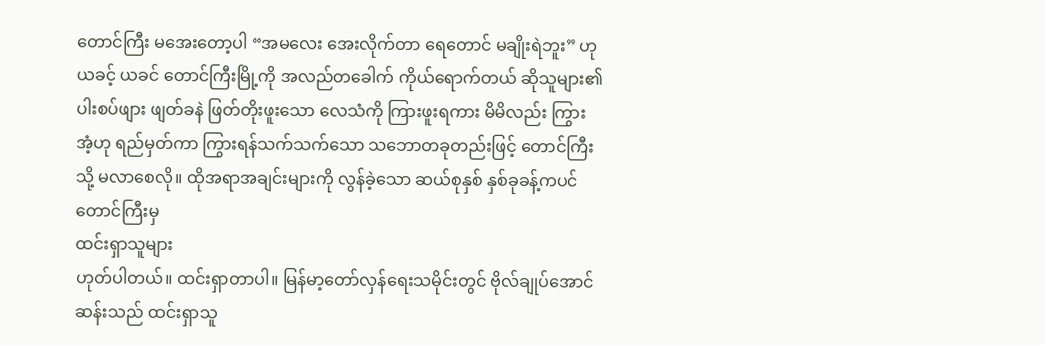တောင်ကြီး မအေးတော့ပါ “အမလေး အေးလိုက်တာ ရေတောင် မချိုးရဲဘူး” ဟု ယခင့် ယခင် တောင်ကြီးမြို့ကို အလည်တခေါက် ကိုယ်ရောက်တယ် ဆိုသူများ၏ ပါးစပ်ဖျား ဖျတ်ခနဲ ဖြတ်တိုးဖူးသော လေသံကို ကြားဖူးရကား မိမိလည်း ကြွားအံ့ဟု ရည်မှတ်ကာ ကြွားရန်သက်သက်သော သဘောတခုတည်းဖြင့် တောင်ကြီးသို့ မလာစေလို။ ထိုအရာအချင်းများကို လွန်ခဲ့သော ဆယ်စုနှစ် နှစ်ခုခန့်ကပင် တောင်ကြီးမှ
ထင်းရှာသူများ
ဟုတ်ပါတယ်။ ထင်းရှာတာပါ။ မြန်မာ့တော်လှန်ရေးသမိုင်းတွင် ဗိုလ်ချုပ်အောင်ဆန်းသည် ထင်းရှာသူ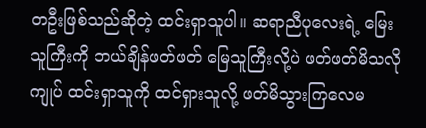တဦးဖြစ်သည်ဆိုတဲ့ ထင်းရှာသူပါ။ ဆရာညီပုလေးရဲ့ မြေးသူကြီးကို ဘယ်ချိန်ဖတ်ဖတ် မြေသူကြီးလို့ပဲ ဖတ်ဖတ်မိသလို ကျုပ် ထင်းရှာသူကို ထင်ရှားသူလို့ ဖတ်မိသွားကြလေမ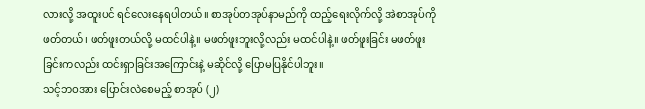လားလို့ အထူးပင် ရင်လေးနေရပါတယ်။ စာအုပ်တအုပ်နာမည်ကို ထည့်ရေးလိုက်လို့ အဲစာအုပ်ကို ဖတ်တယ်၊ ဖတ်ဖူးတယ်လို့ မထင်ပါနဲ့။ မဖတ်ဖူးဘူးလို့လည်း မထင်ပါနဲ့။ ဖတ်ဖူးခြင်း မဖတ်ဖူးခြင်းကလည်း ထင်းရှာခြင်းအကြောင်းနဲ့ မဆိုင်လို့ ပြောမပြနိုင်ပါဘူး။
သင့်ဘဝအား ပြောင်းလဲစေမည့် စာအုပ် (၂)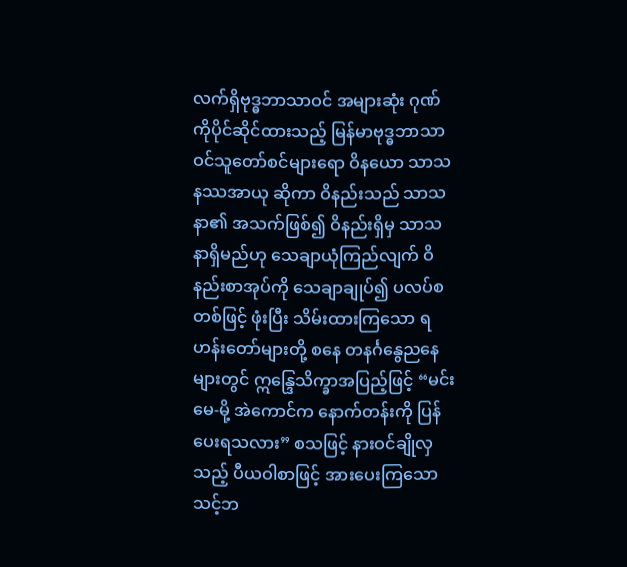လက်ရှိဗုဒ္ဓဘာသာဝင် အများဆုံး ဂုဏ်ကိုပိုင်ဆိုင်ထားသည့် မြန်မာဗုဒ္ဓဘာသာဝင်သူတော်စင်များရော ဝိနယော သာသနဿအာယု ဆိုကာ ဝိနည်းသည် သာသနာ၏ အသက်ဖြစ်၍ ဝိနည်းရှိမှ သာသနာရှိမည်ဟု သေချာယုံကြည်လျက် ဝိနည်းစာအုပ်ကို သေချာချုပ်၍ ပလပ်စတစ်ဖြင့် ဖုံးပြီး သိမ်းထားကြသော ရဟန်းတော်များတို့ စနေ တနင်္ဂနွေညနေများတွင် ဣန္ဒြေသိက္ခာအပြည့်ဖြင့် “မင်းမေ-မို့ အဲကောင်က နောက်တန်းကို ပြန်ပေးရသလား” စသဖြင့် နားဝင်ချိုလှသည့် ပီယဝါစာဖြင့် အားပေးကြသော
သင့်ဘ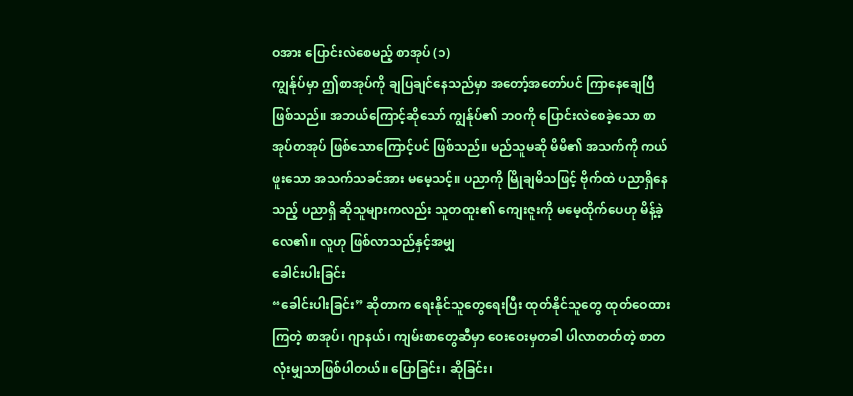ဝအား ပြောင်းလဲစေမည့် စာအုပ် (၁)
ကျွန်ုပ်မှာ ဤစာအုပ်ကို ချပြချင်နေသည်မှာ အတော့်အတော်ပင် ကြာနေချေပြီဖြစ်သည်။ အဘယ်ကြောင့်ဆိုသော် ကျွန်ုပ်၏ ဘဝကို ပြောင်းလဲစေခဲ့သော စာအုပ်တအုပ် ဖြစ်သောကြောင့်ပင် ဖြစ်သည်။ မည်သူမဆို မိမိ၏ အသက်ကို ကယ်ဖူးသော အသက်သခင်အား မမေ့သင့်။ ပညာကို မြိုချမိသဖြင့် ဗိုက်ထဲ ပညာရှိနေသည့် ပညာရှိ ဆိုသူများကလည်း သူတထူး၏ ကျေးဇူးကို မမေ့ထိုက်ပေဟု မိန့်ခဲ့လေ၏။ လူဟု ဖြစ်လာသည်နှင့်အမျှ
ခေါင်းပါးခြင်း
“ခေါင်းပါးခြင်း” ဆိုတာက ရေးနိုင်သူတွေရေးပြီး ထုတ်နိုင်သူတွေ ထုတ်ဝေထားကြတဲ့ စာအုပ်၊ ဂျာနယ်၊ ကျမ်းစာတွေဆီမှာ ဝေးဝေးမှတခါ ပါလာတတ်တဲ့ စာတလုံးမျှသာဖြစ်ပါတယ်။ ပြောခြင်း၊ ဆိုခြင်း၊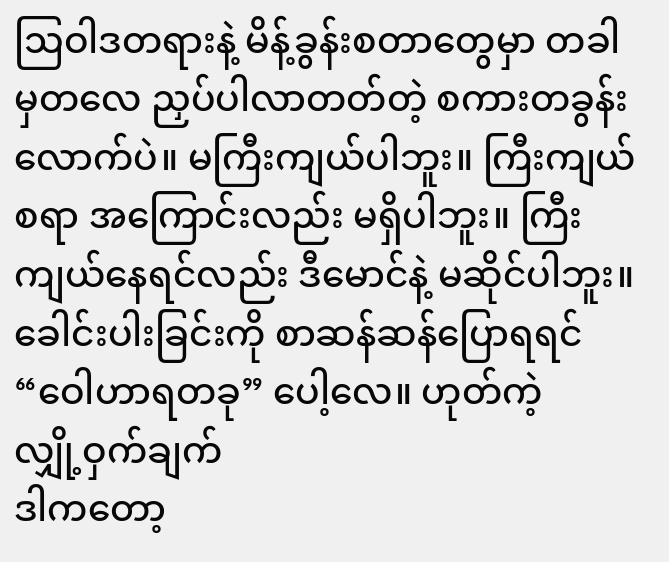ဩဝါဒတရားနဲ့ မိန့်ခွန်းစတာတွေမှာ တခါမှတလေ ညှပ်ပါလာတတ်တဲ့ စကားတခွန်းလောက်ပဲ။ မကြီးကျယ်ပါဘူး။ ကြီးကျယ်စရာ အကြောင်းလည်း မရှိပါဘူး။ ကြီးကျယ်နေရင်လည်း ဒီမောင်နဲ့ မဆိုင်ပါဘူး။ ခေါင်းပါးခြင်းကို စာဆန်ဆန်ပြောရရင် “ဝေါဟာရတခု” ပေါ့လေ။ ဟုတ်ကဲ့
လျှို့ဝှက်ချက်
ဒါကတော့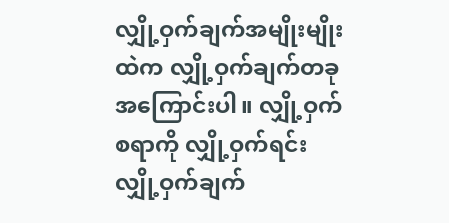လျှို့ဝှက်ချက်အမျိုးမျိုးထဲက လျှို့ဝှက်ချက်တခုအကြောင်းပါ။ လျှို့ဝှက်စရာကို လျှို့ဝှက်ရင်း လျှို့ဝှက်ချက်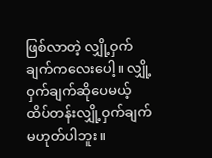ဖြစ်လာတဲ့ လျှို့ဝှက်ချက်ကလေးပေါ့။ လျှို့ဝှက်ချက်ဆိုပေမယ့် ထိပ်တန်းလျှို့ဝှက်ချက် မဟုတ်ပါဘူး။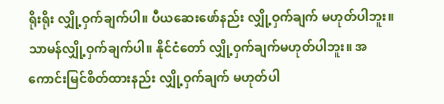ရိုးရိုး လျှို့ဝှက်ချက်ပါ။ ပီယဆေးဖော်နည်း လျှို့ဝှက်ချက် မဟုတ်ပါဘူး။ သာမန်လျှို့ဝှက်ချက်ပါ။ နိုင်ငံတော် လျှို့ဝှက်ချက်မဟုတ်ပါဘူး။ အကောင်းမြင်စိတ်ထားနည်း လျှို့ဝှက်ချက် မဟုတ်ပါ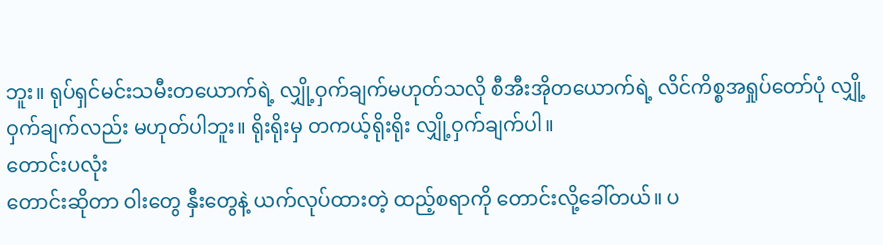ဘူး။ ရုပ်ရှင်မင်းသမီးတယောက်ရဲ့ လျှို့ဝှက်ချက်မဟုတ်သလို စီအီးအိုတယောက်ရဲ့ လိင်ကိစ္စအရှုပ်တော်ပုံ လျှို့ဝှက်ချက်လည်း မဟုတ်ပါဘူး။ ရိုးရိုးမှ တကယ့်ရိုးရိုး လျှို့ဝှက်ချက်ပါ။
တောင်းပလုံး
တောင်းဆိုတာ ဝါးတွေ နှီးတွေနဲ့ ယက်လုပ်ထားတဲ့ ထည့်စရာကို တောင်းလို့ခေါ်တယ်။ ပ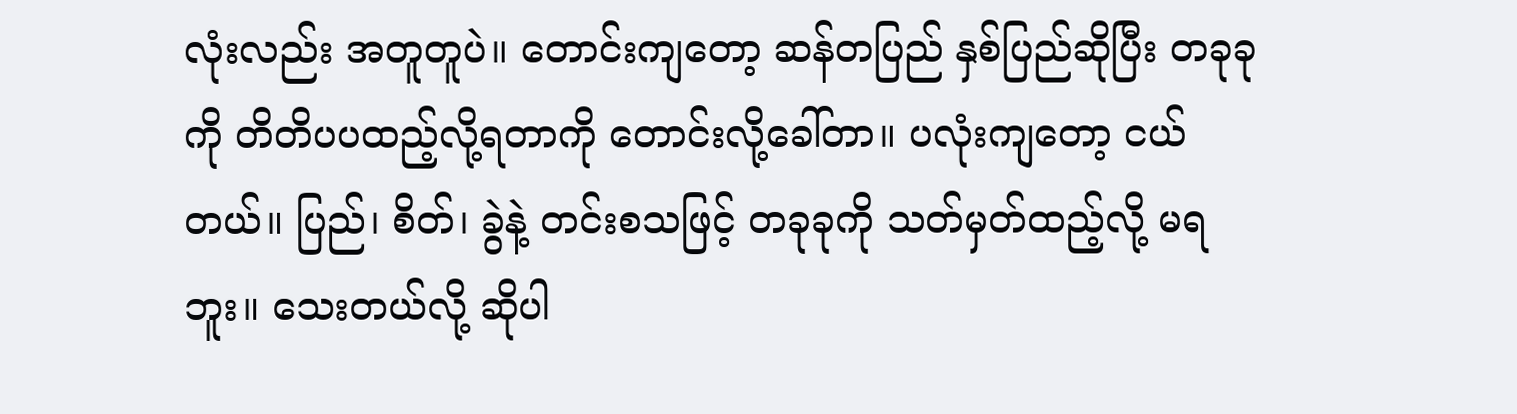လုံးလည်း အတူတူပဲ။ တောင်းကျတော့ ဆန်တပြည် နှစ်ပြည်ဆိုပြီး တခုခုကို တိတိပပထည့်လို့ရတာကို တောင်းလို့ခေါ်တာ။ ပလုံးကျတော့ ငယ်တယ်။ ပြည်၊ စိတ်၊ ခွဲနဲ့ တင်းစသဖြင့် တခုခုကို သတ်မှတ်ထည့်လို့ မရဘူး။ သေးတယ်လို့ ဆိုပါ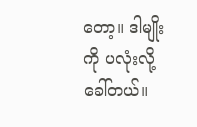တော့။ ဒါမျိုးကို ပလုံးလို့ခေါ်တယ်။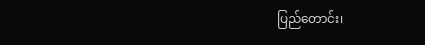ပြည်တောင်း၊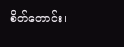စိတ်တောင်း၊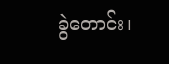ခွဲတောင်း၊